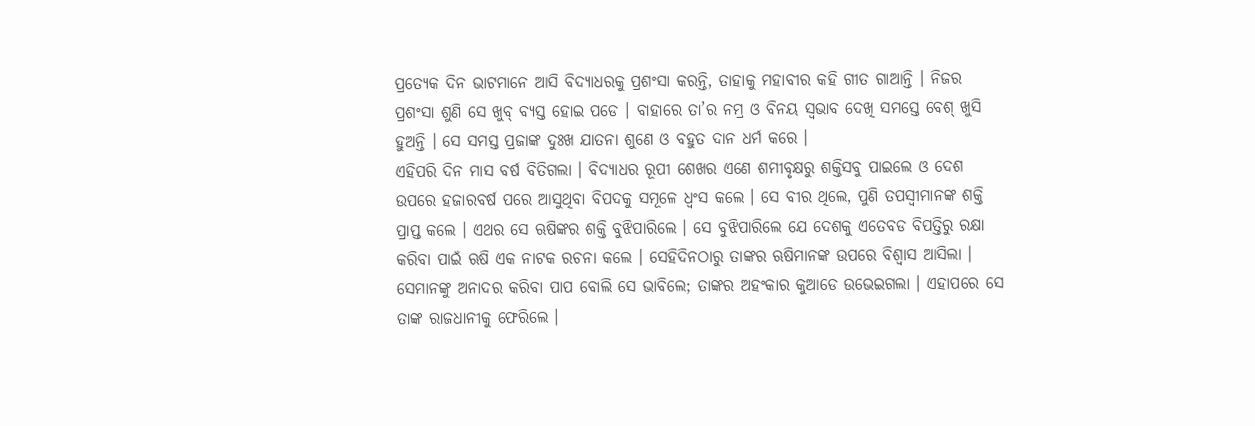ପ୍ରତ୍ୟେକ ଦିନ ଭାଟମାନେ ଆସି ବିଦ୍ୟାଧରକୁ ପ୍ରଶଂସା କରନ୍ତି, ତାହାକୁ ମହାବୀର କହି ଗୀତ ଗାଆନ୍ତି । ନିଜର ପ୍ରଶଂସା ଶୁଣି ସେ ଖୁବ୍ ବ୍ୟସ୍ତ ହୋଇ ପଡେ । ବାହାରେ ତା’ର ନମ୍ର ଓ ବିନୟ ସ୍ୱଭାବ ଦେଖି ସମସ୍ତେ ବେଶ୍ ଖୁସି ହୁଅନ୍ତି । ସେ ସମସ୍ତ ପ୍ରଜାଙ୍କ ଦୁଃଖ ଯାତନା ଶୁଣେ ଓ ବହୁତ ଦାନ ଧର୍ମ କରେ ।
ଏହିପରି ଦିନ ମାସ ବର୍ଷ ବିତିଗଲା । ବିଦ୍ୟାଧର ରୂପୀ ଶେଖର ଏଣେ ଶମୀବୃକ୍ଷରୁ ଶକ୍ତିସବୁ ପାଇଲେ ଓ ଦେଶ ଉପରେ ହଜାରବର୍ଷ ପରେ ଆସୁଥିବା ବିପଦକୁ ସମୂଳେ ଧ୍ୱଂସ କଲେ । ସେ ବୀର ଥିଲେ, ପୁଣି ତପସ୍ୱୀମାନଙ୍କ ଶକ୍ତି ପ୍ରାପ୍ତ କଲେ । ଏଥର ସେ ଋଷିଙ୍କର ଶକ୍ତି ବୁଝିପାରିଲେ । ସେ ବୁଝିପାରିଲେ ଯେ ଦେଶକୁ ଏତେବଡ ବିପତ୍ତିରୁ ରକ୍ଷା କରିବା ପାଇଁ ଋଷି ଏକ ନାଟକ ରଚନା କଲେ । ସେହିଦିନଠାରୁ ତାଙ୍କର ଋଷିମାନଙ୍କ ଉପରେ ବିଶ୍ୱାସ ଆସିଲା । ସେମାନଙ୍କୁ ଅନାଦର କରିବା ପାପ ବୋଲି ସେ ଭାବିଲେ; ତାଙ୍କର ଅହଂକାର କୁଆଡେ ଉଭେଇଗଲା । ଏହାପରେ ସେ ତାଙ୍କ ରାଜଧାନୀକୁ ଫେରିଲେ ।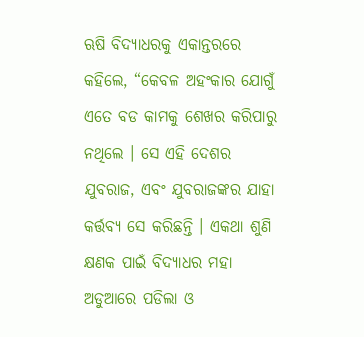ଋଷି ବିଦ୍ୟାଧରକୁ ଏକାନ୍ତରରେ କହିଲେ, “କେବଳ ଅହଂକାର ଯୋଗୁଁ ଏତେ ବଡ କାମକୁ ଶେଖର କରିପାରୁ ନଥିଲେ । ସେ ଏହି ଦେଶର ଯୁବରାଜ, ଏବଂ ଯୁବରାଜଙ୍କର ଯାହା କର୍ତ୍ତବ୍ୟ ସେ କରିଛନ୍ତି । ଏକଥା ଶୁଣି କ୍ଷଣକ ପାଇଁ ବିଦ୍ୟାଧର ମହା ଅଡୁଆରେ ପଡିଲା ଓ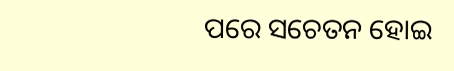ପରେ ସଚେତନ ହୋଇ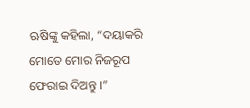ଋଷିଙ୍କୁ କହିଲା, “ଦୟାକରି ମୋତେ ମୋର ନିଜରୂପ ଫେରାଇ ଦିଅନ୍ତୁ ।”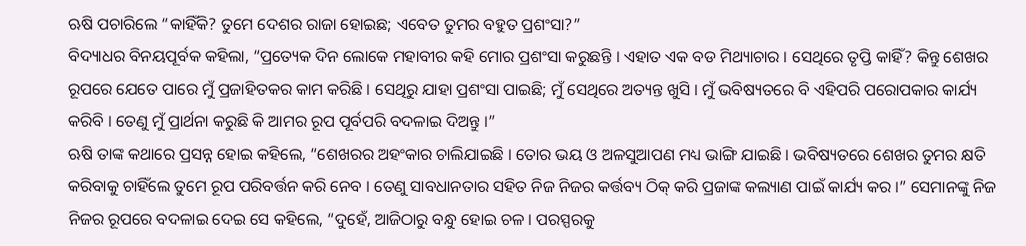ଋଷି ପଚାରିଲେ “କାହିଁକି? ତୁମେ ଦେଶର ରାଜା ହୋଇଛ; ଏବେତ ତୁମର ବହୁତ ପ୍ରଶଂସା?”
ବିଦ୍ୟାଧର ବିନୟପୂର୍ବକ କହିଲା, “ପ୍ରତ୍ୟେକ ଦିନ ଲୋକେ ମହାବୀର କହି ମୋର ପ୍ରଶଂସା କରୁଛନ୍ତି । ଏହାତ ଏକ ବଡ ମିଥ୍ୟାଚାର । ସେଥିରେ ତୃପ୍ତି କାହିଁ? କିନ୍ତୁ ଶେଖର ରୂପରେ ଯେତେ ପାରେ ମୁଁ ପ୍ରଜାହିତକର କାମ କରିଛି । ସେଥିରୁ ଯାହା ପ୍ରଶଂସା ପାଇଛି; ମୁଁ ସେଥିରେ ଅତ୍ୟନ୍ତ ଖୁସି । ମୁଁ ଭବିଷ୍ୟତରେ ବି ଏହିପରି ପରୋପକାର କାର୍ଯ୍ୟ କରିବି । ତେଣୁ ମୁଁ ପ୍ରାର୍ଥନା କରୁଛି କି ଆମର ରୂପ ପୂର୍ବପରି ବଦଳାଇ ଦିଅନ୍ତୁ ।”
ଋଷି ତାଙ୍କ କଥାରେ ପ୍ରସନ୍ନ ହୋଇ କହିଲେ, “ଶେଖରର ଅହଂକାର ଚାଲିଯାଇଛି । ତୋର ଭୟ ଓ ଅଳସୁଆପଣ ମଧ୍ୟ ଭାଙ୍ଗି ଯାଇଛି । ଭବିଷ୍ୟତରେ ଶେଖର ତୁମର କ୍ଷତି କରିବାକୁ ଚାହିଁଲେ ତୁମେ ରୂପ ପରିବର୍ତ୍ତନ କରି ନେବ । ତେଣୁ ସାବଧାନତାର ସହିତ ନିଜ ନିଜର କର୍ତ୍ତବ୍ୟ ଠିକ୍ କରି ପ୍ରଜାଙ୍କ କଲ୍ୟାଣ ପାଇଁ କାର୍ଯ୍ୟ କର ।” ସେମାନଙ୍କୁ ନିଜ ନିଜର ରୂପରେ ବଦଳାଇ ଦେଇ ସେ କହିଲେ, “ଦୁହେଁ, ଆଜିଠାରୁ ବନ୍ଧୁ ହୋଇ ଚଳ । ପରସ୍ପରକୁ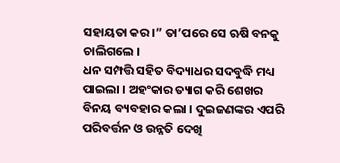ସହାୟତା କର ।” ତା’ପରେ ସେ ଋଷି ବନକୁ ଚାଲିଗଲେ ।
ଧନ ସମ୍ପତ୍ତି ସହିତ ବିଦ୍ୟାଧର ସଦବୁଦ୍ଧି ମଧ୍ୟ ପାଇଲା । ଅହଂକାର ତ୍ୟାଗ କରି ଶେଖର ବିନୟ ବ୍ୟବହାର କଲା । ଦୁଇଜଣଙ୍କର ଏପରି ପରିବର୍ତ୍ତନ ଓ ଉନ୍ନତି ଦେଖି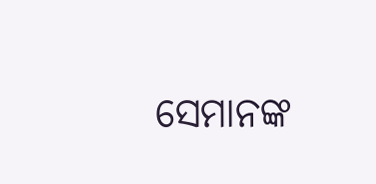ସେମାନଙ୍କ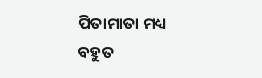ପିତାମାତା ମଧ୍ୟ ବହୁତ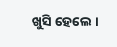ଖୁସି ହେଲେ ।